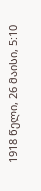1918 წელი, 26 მაისი, 5:10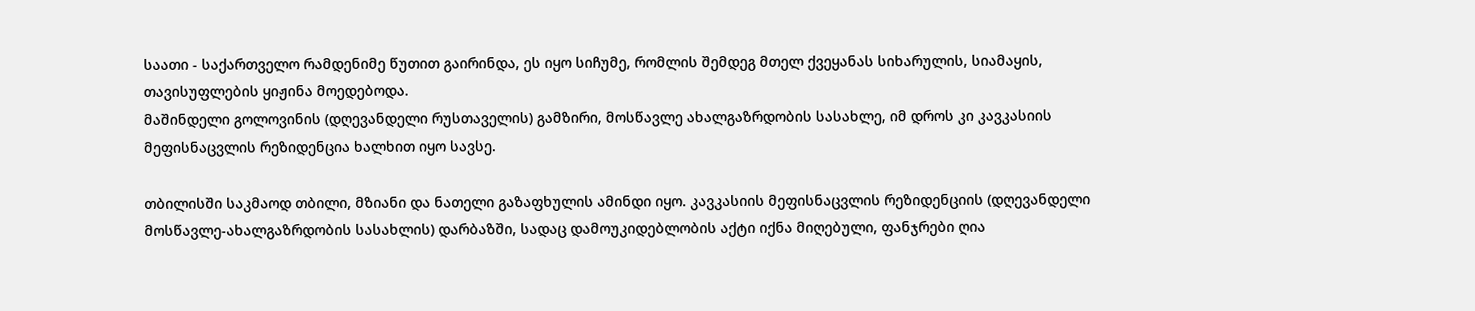საათი - საქართველო რამდენიმე წუთით გაირინდა, ეს იყო სიჩუმე, რომლის შემდეგ მთელ ქვეყანას სიხარულის, სიამაყის, თავისუფლების ყიჟინა მოედებოდა.
მაშინდელი გოლოვინის (დღევანდელი რუსთაველის) გამზირი, მოსწავლე ახალგაზრდობის სასახლე, იმ დროს კი კავკასიის მეფისნაცვლის რეზიდენცია ხალხით იყო სავსე.

თბილისში საკმაოდ თბილი, მზიანი და ნათელი გაზაფხულის ამინდი იყო. კავკასიის მეფისნაცვლის რეზიდენციის (დღევანდელი მოსწავლე-ახალგაზრდობის სასახლის) დარბაზში, სადაც დამოუკიდებლობის აქტი იქნა მიღებული, ფანჯრები ღია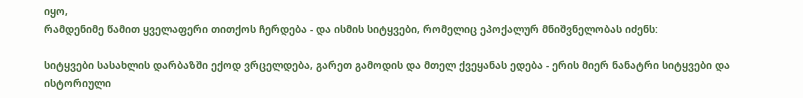იყო,
რამდენიმე წამით ყველაფერი თითქოს ჩერდება - და ისმის სიტყვები, რომელიც ეპოქალურ მნიშვნელობას იძენს:

სიტყვები სასახლის დარბაზში ექოდ ვრცელდება, გარეთ გამოდის და მთელ ქვეყანას ედება - ერის მიერ ნანატრი სიტყვები და ისტორიული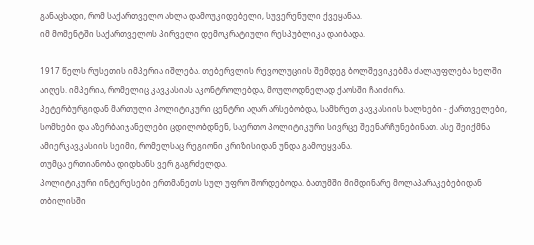განაცხადი, რომ საქართველო ახლა დამოუკიდებელი, სუვერენული ქვეყანაა.
იმ მომენტში საქართველოს პირველი დემოკრატიული რესპუბლიკა დაიბადა.

1917 წელს რუსეთის იმპერია იშლება. თებერვლის რევოლუციის შემდეგ ბოლშევიკებმა ძალაუფლება ხელში აიღეს. იმპერია, რომელიც კავკასიას აკონტროლებდა, მოულოდნელად ქაოსში ჩაიძირა.
პეტერბურგიდან მართული პოლიტიკური ცენტრი აღარ არსებობდა, სამხრეთ კავკასიის ხალხები - ქართველები, სომხები და აზერბაიჯანელები ცდილობდნენ, საერთო პოლიტიკური სივრცე შეენარჩუნებინათ. ასე შეიქმნა ამიერკავკასიის სეიმი, რომელსაც რეგიონი კრიზისიდან უნდა გამოეყვანა.
თუმცა ერთიანობა დიდხანს ვერ გაგრძელდა.
პოლიტიკური ინტერესები ერთმანეთს სულ უფრო შორდებოდა. ბათუმში მიმდინარე მოლაპარაკებებიდან თბილისში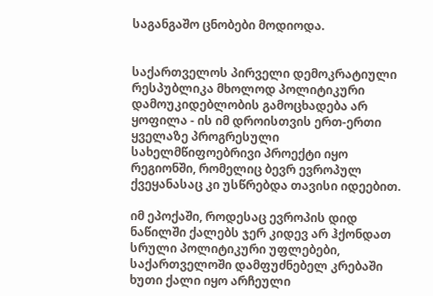საგანგაშო ცნობები მოდიოდა.


საქართველოს პირველი დემოკრატიული რესპუბლიკა მხოლოდ პოლიტიკური დამოუკიდებლობის გამოცხადება არ ყოფილა - ის იმ დროისთვის ერთ-ერთი ყველაზე პროგრესული სახელმწიფოებრივი პროექტი იყო რეგიონში, რომელიც ბევრ ევროპულ ქვეყანასაც კი უსწრებდა თავისი იდეებით.

იმ ეპოქაში, როდესაც ევროპის დიდ ნაწილში ქალებს ჯერ კიდევ არ ჰქონდათ სრული პოლიტიკური უფლებები, საქართველოში დამფუძნებელ კრებაში ხუთი ქალი იყო არჩეული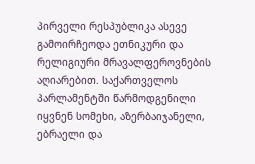პირველი რესპუბლიკა ასევე გამოირჩეოდა ეთნიკური და რელიგიური მრავალფეროვნების აღიარებით. საქართველოს პარლამენტში წარმოდგენილი იყვნენ სომეხი, აზერბაიჯანელი, ებრაელი და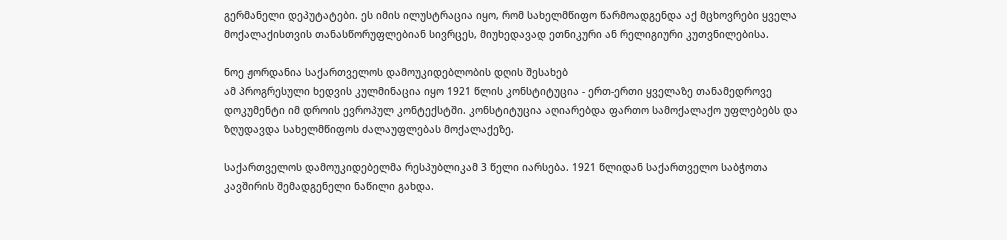გერმანელი დეპუტატები. ეს იმის ილუსტრაცია იყო, რომ სახელმწიფო წარმოადგენდა აქ მცხოვრები ყველა მოქალაქისთვის თანასწორუფლებიან სივრცეს, მიუხედავად ეთნიკური ან რელიგიური კუთვნილებისა.

ნოე ჟორდანია საქართველოს დამოუკიდებლობის დღის შესახებ
ამ პროგრესული ხედვის კულმინაცია იყო 1921 წლის კონსტიტუცია - ერთ-ერთი ყველაზე თანამედროვე დოკუმენტი იმ დროის ევროპულ კონტექსტში. კონსტიტუცია აღიარებდა ფართო სამოქალაქო უფლებებს და ზღუდავდა სახელმწიფოს ძალაუფლებას მოქალაქეზე.

საქართველოს დამოუკიდებელმა რესპუბლიკამ 3 წელი იარსება. 1921 წლიდან საქართველო საბჭოთა კავშირის შემადგენელი ნაწილი გახდა.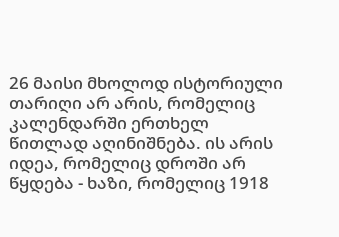26 მაისი მხოლოდ ისტორიული თარიღი არ არის, რომელიც კალენდარში ერთხელ წითლად აღინიშნება. ის არის იდეა, რომელიც დროში არ წყდება - ხაზი, რომელიც 1918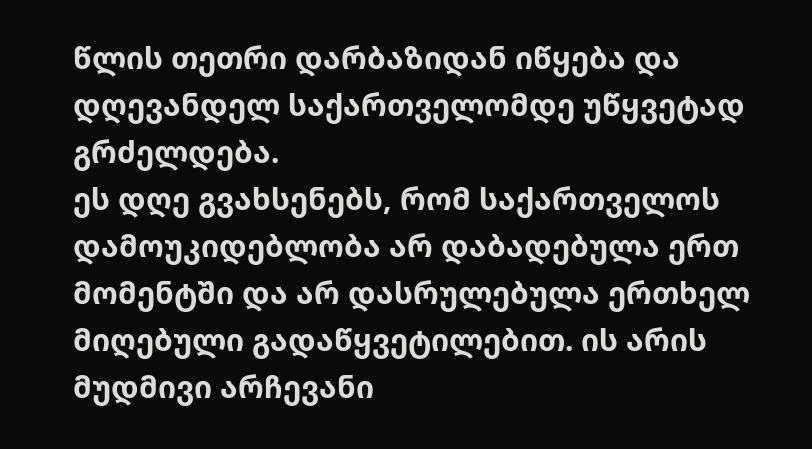წლის თეთრი დარბაზიდან იწყება და დღევანდელ საქართველომდე უწყვეტად გრძელდება.
ეს დღე გვახსენებს, რომ საქართველოს დამოუკიდებლობა არ დაბადებულა ერთ მომენტში და არ დასრულებულა ერთხელ მიღებული გადაწყვეტილებით. ის არის მუდმივი არჩევანი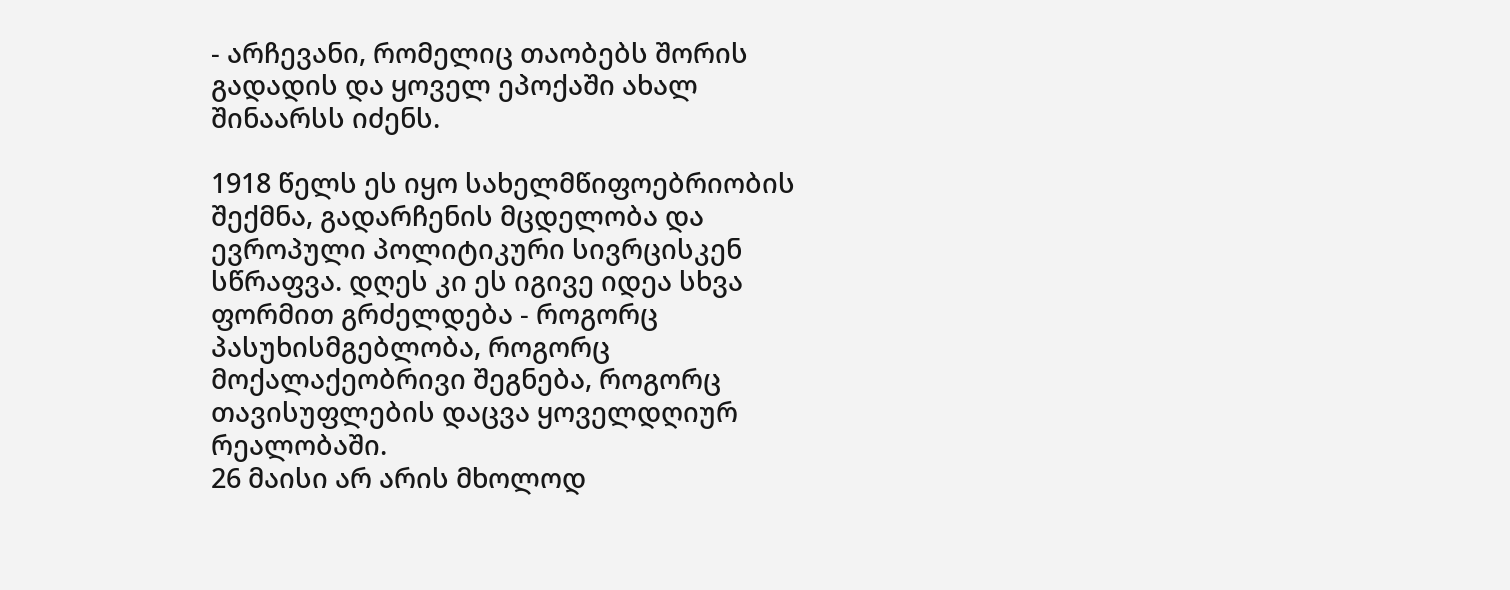- არჩევანი, რომელიც თაობებს შორის გადადის და ყოველ ეპოქაში ახალ შინაარსს იძენს.

1918 წელს ეს იყო სახელმწიფოებრიობის შექმნა, გადარჩენის მცდელობა და ევროპული პოლიტიკური სივრცისკენ სწრაფვა. დღეს კი ეს იგივე იდეა სხვა ფორმით გრძელდება - როგორც პასუხისმგებლობა, როგორც მოქალაქეობრივი შეგნება, როგორც თავისუფლების დაცვა ყოველდღიურ რეალობაში.
26 მაისი არ არის მხოლოდ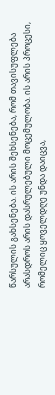წარსულის გახსენება. ის არის შეხსენება, რომ თავისუფლება არასდროს არის დასრულებული მოცემულობა. ის არის პროცესი, რომელიც ყოველდღე უნდა დაიცვა,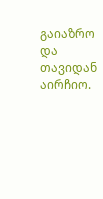გაიაზრო და თავიდან აირჩიო.